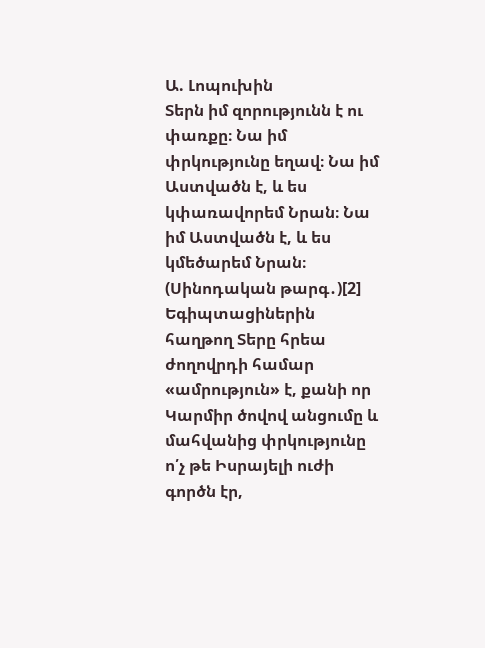Ա. Լոպուխին
Տերն իմ զորությունն է ու փառքը։ Նա իմ փրկությունը եղավ։ Նա իմ Աստվածն է, և ես կփառավորեմ Նրան։ Նա իմ Աստվածն է, և ես կմեծարեմ Նրան։ (Սինոդական թարգ․)[2]
Եգիպտացիներին հաղթող Տերը հրեա ժողովրդի համար «ամրություն» է, քանի որ Կարմիր ծովով անցումը և մահվանից փրկությունը ո՛չ թե Իսրայելի ուժի գործն էր,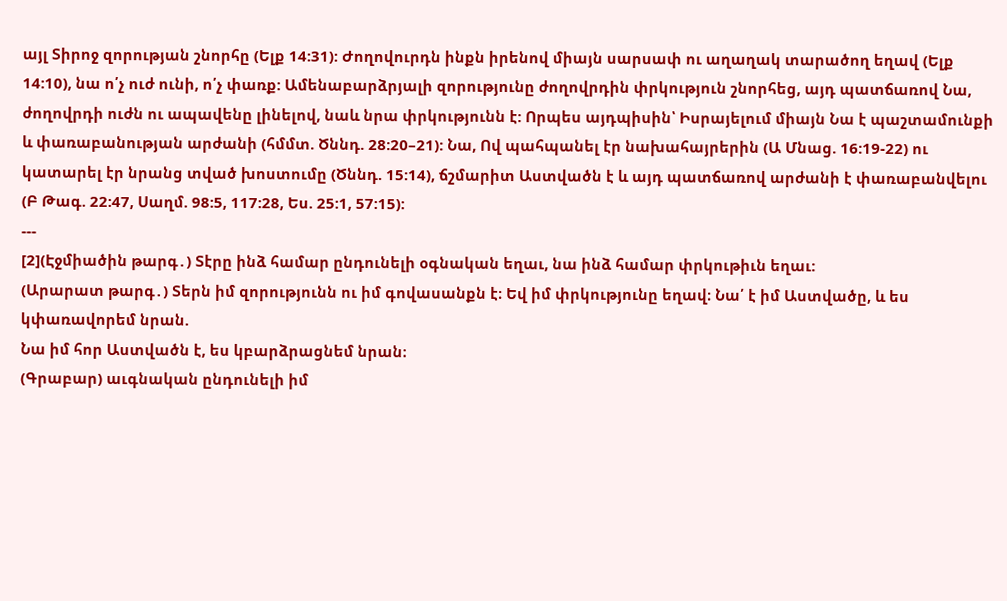այլ Տիրոջ զորության շնորհը (Ելք 14:31): Ժողովուրդն ինքն իրենով միայն սարսափ ու աղաղակ տարածող եղավ (Ելք 14:10), նա ո՛չ ուժ ունի, ո՛չ փառք: Ամենաբարձրյալի զորությունը ժողովրդին փրկություն շնորհեց, այդ պատճառով Նա, ժողովրդի ուժն ու ապավենը լինելով, նաև նրա փրկությունն է: Որպես այդպիսին՝ Իսրայելում միայն Նա է պաշտամունքի և փառաբանության արժանի (հմմտ. Ծննդ. 28:20–21): Նա, Ով պահպանել էր նախահայրերին (Ա Մնաց. 16:19-22) ու կատարել էր նրանց տված խոստումը (Ծննդ. 15:14), ճշմարիտ Աստվածն է և այդ պատճառով արժանի է փառաբանվելու (Բ Թագ. 22:47, Սաղմ. 98:5, 117:28, Ես. 25:1, 57:15):
---
[2](Էջմիածին թարգ․) Տէրը ինձ համար ընդունելի օգնական եղաւ, նա ինձ համար փրկութիւն եղաւ:
(Արարատ թարգ․) Տերն իմ զորությունն ու իմ գովասանքն է։ Եվ իմ փրկությունը եղավ։ Նա՛ է իմ Աստվածը, և ես կփառավորեմ նրան.
Նա իմ հոր Աստվածն է, ես կբարձրացնեմ նրան։
(Գրաբար) աւգնական ընդունելի իմ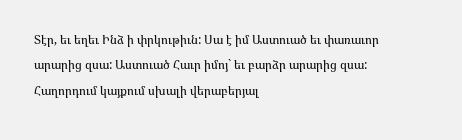Տէր, եւ եղեւ Ինձ ի փրկութիւն: Սա է իմ Աստուած եւ փառաւոր արարից զսա: Աստուած Հաւր իմոյ` եւ բարձր արարից զսա:
Հաղորդում կայքում սխալի վերաբերյալ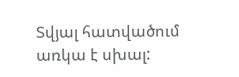Տվյալ հատվածում առկա է սխալ: